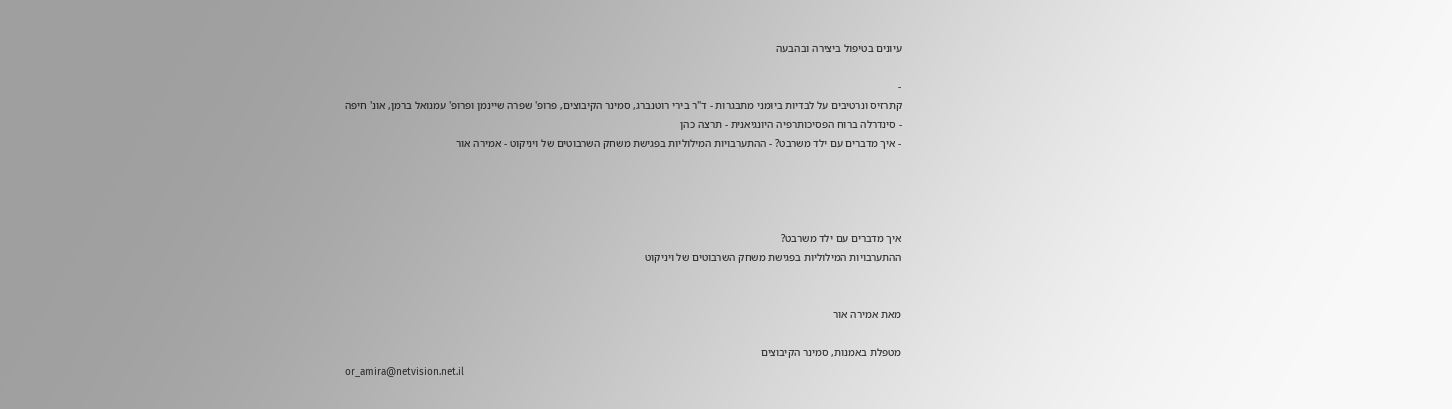עיונים בטיפול ביצירה ובהבעה

-
קתרזיס ונרטיבים על לבדיות ביומני מתבגרות - ד"ר בירי רוטנברג, סמינר הקיבוצים, פרופ' שפרה שיינמן ופרופ' עמנואל ברמן, אונ' חיפה
- סינדרלה ברוח הפסיכותרפיה היונגיאנית - תרצה כהן
- איך מדברים עם ילד משרבט? - ההתערבויות המילוליות בפגישת משחק השרבוטים של ויניקוט - אמירה אור




איך מדברים עם ילד משרבט?
ההתערבויות המילוליות בפגישת משחק השרבוטים של ויניקוט


מאת אמירה אור

מטפלת באמנות, סמינר הקיבוצים
or_amira@netvision.net.il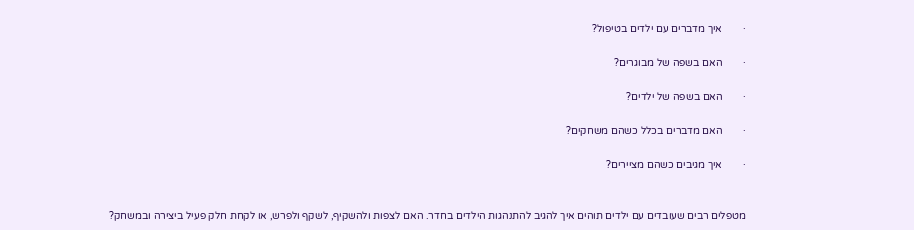·        איך מדברים עם ילדים בטיפול?

·        האם בשפה של מבוגרים?

·        האם בשפה של ילדים?

·        האם מדברים בכלל כשהם משחקים?

·        איך מגיבים כשהם מציירים?


מטפלים רבים שעובדים עם ילדים תוהים איך להגיב להתנהגות הילדים בחדר. האם לצפות ולהשקיף, לשקף ולפרש, או לקחת חלק פעיל ביצירה ובמשחק?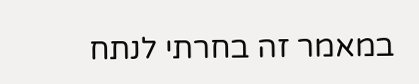במאמר זה בחרתי לנתח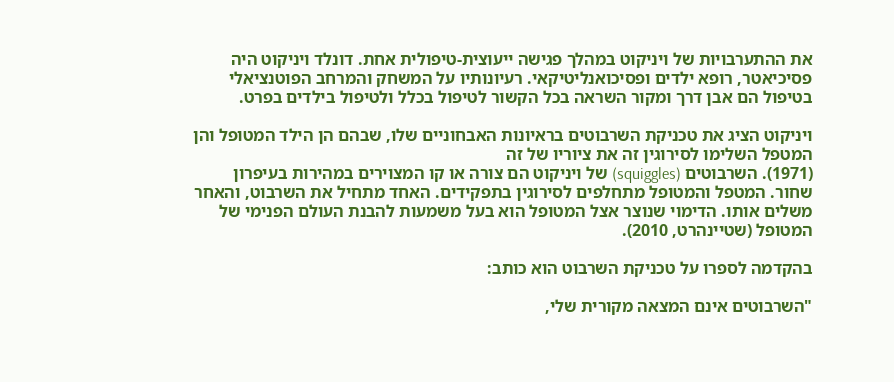את ההתערבויות של ויניקוט במהלך פגישה ייעוצית-טיפולית אחת. דונלד ויניקוט היה פסיכיאטר, רופא ילדים ופסיכואנליטיקאי. רעיונותיו על המשחק והמרחב הפוטנציאלי בטיפול הם אבן דרך ומקור השראה בכל הקשור לטיפול בכלל ולטיפול בילדים בפרט.

ויניקוט הציג את טכניקת השרבוטים בראיונות האבחוניים שלו, שבהם הן הילד המטופל והן המטפל השלימו לסירוגין זה את ציוריו של זה
(1971). השרבוטים (squiggles) של ויניקוט הם צורה או קו המצוירים במהירות בעיפרון שחור. המטפל והמטופל מתחלפים לסירוגין בתפקידים. האחד מתחיל את השרבוט, והאחר משלים אותו. הדימוי שנוצר אצל המטופל הוא בעל משמעות להבנת העולם הפנימי של המטופל (שטיינהרט, 2010).

בהקדמה לספרו על טכניקת השרבוט הוא כותב:

"השרבוטים אינם המצאה מקורית שלי,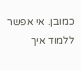כמובן. אי אפשר ללמוד איך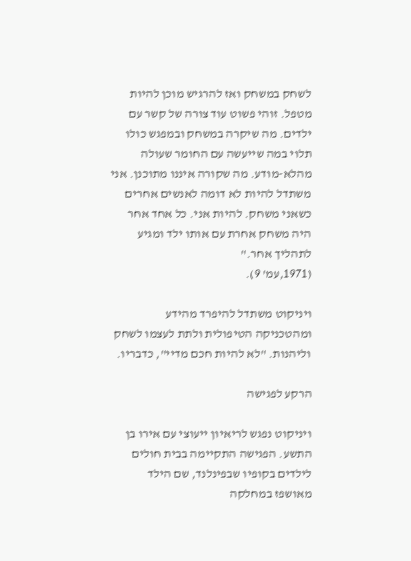לשחק במשחק ואז להרגיש מוכן להיות מטפל. זוהי פשוט עוד צורה של קשר עם ילדים. מה שיקרה במשחק ובמפגש כולו תלוי במה שייעשה עם החומר שעולה מהלא-מודע. מה שקורה איננו מתוכנן. אני משתדל להיות לא דומה לאנשים אחרים כשאני משחק. להיות אני. כל אחד אחר היה משחק אחרת עם אותו ילד ומגיע לתהליך אחר."
(1971,עמ' 9).

ויניקוט משתדל להיפרד מהידע ומהטכניקה הטיפולית ולתת לעצמו לשחק וליהנות. "לא להיות חכם מדיי", כדבריו.

הרקע לפגישה

ויניקוט נפגש לריאיון ייעוצי עם אירו בן התשע. הפגישה התקיימה בבית חולים לילדים בקופיו שבפינלנד, שם הילד מאושפז במחלקה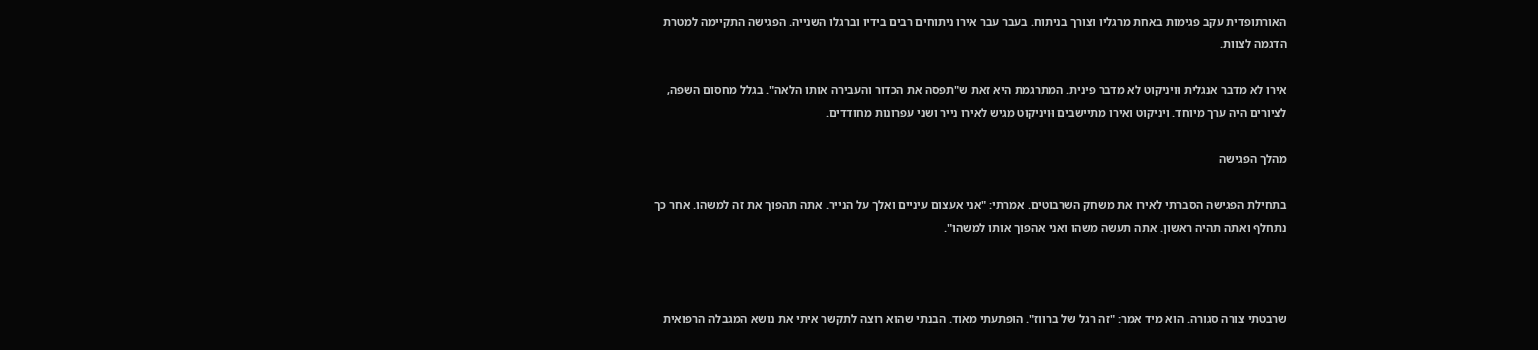האורתופדית עקב פגימות באחת מרגליו וצורך בניתוח. בעבר עבר אירו ניתוחים רבים בידיו וברגלו השנייה. הפגישה התקיימה למטרת הדגמה לצוות.

אירו לא מדבר אנגלית וּויניקוט לא מדבר פינית. המתרגמת היא זאת ש"תפסה את הכדור והעבירה אותו הלאה". בגלל מחסום השפה, לציורים היה ערך מיוחד. ויניקוט ואירו מתיישבים וּויניקוט מגיש לאירו נייר ושני עפרונות מחודדים.

מהלך הפגישה

בתחילת הפגישה הסברתי לאירו את משחק השרבוטים. אמרתי: "אני אעצום עיניים ואלך על הנייר. אתה תהפוך את זה למשהו. אחר כך נתחלף ואתה תהיה ראשון. אתה תעשה משהו ואני אהפוך אותו למשהו".



שרבטתי צורה סגורה. הוא מיד אמר: "זה רגל של ברווז". הופתעתי מאוד. הבנתי שהוא רוצה לתקשר איתי את נושא המגבלה הרפואית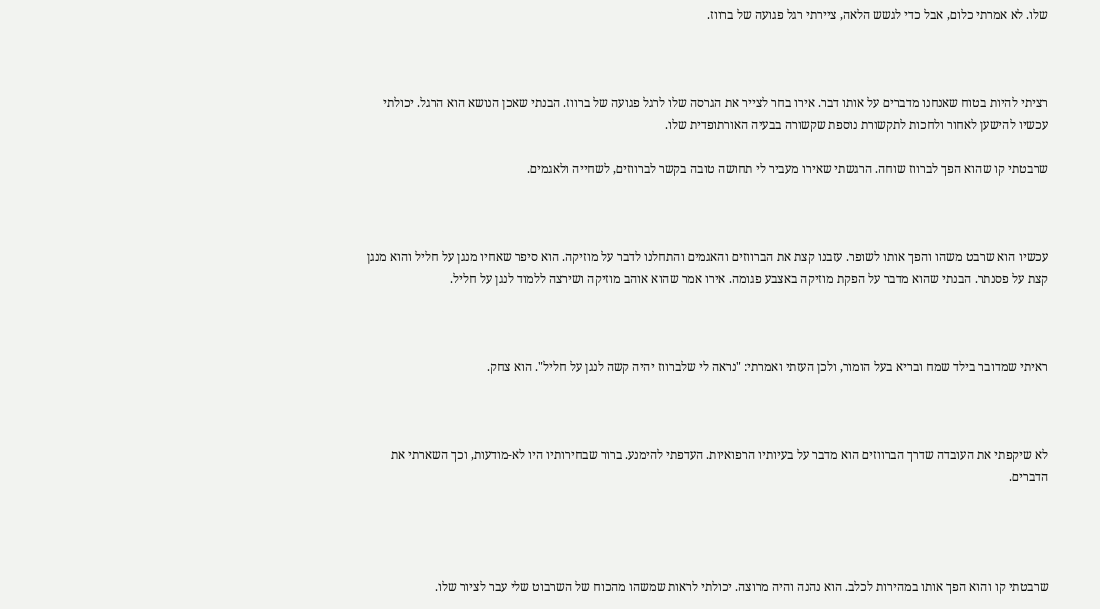שלו. לא אמרתי כלום, אבל כדי לגשש הלאה, ציירתי רגל פגועה של ברווז.



רציתי להיות בטוח שאנחנו מדברים על אותו דבר. אירו בחר לצייר את הגרסה שלו לרגל פגועה של ברווז. הבנתי שאכן הנושא הוא הרגל. יכולתי עכשיו להישען לאחור ולחכות לתקשורת נוספת שקשורה בבעיה האורתופדית שלו.

שרבטתי קו שהוא הפך לברווז שוחה. הרגשתי שאירו מעביר לי תחושה טובה בקשר לברווזים, לשחייה ולאגמים.



עכשיו הוא שרבט משהו והפך אותו לשופר. עזבנו קצת את הברווזים והאגמים והתחלנו לדבר על מוזיקה. הוא סיפר שאחיו מנגן על חליל והוא מנגן קצת על פסנתר. הבנתי שהוא מדבר על הפקת מוזיקה באצבע פגומה. אירו אמר שהוא אוהב מוזיקה ושירצה ללמוד לנגן על חליל.



ראיתי שמדובר בילד שמח ובריא בעל הומור, ולכן העזתי ואמרתי: "נראה לי שלברווז יהיה קשה לנגן על חליל". הוא צחק.



לא שיקפתי את העובדה שדרך הברווזים הוא מדבר על בעיותיו הרפואיות. העדפתי להימנע. ברור שבחירותיו היו לא-מודעות, וכך השארתי את הדברים.




שרבטתי קו והוא הפך אותו במהירות לכלב. הוא נהנה והיה מרוצה. יכולתי לראות שמשהו מהכוח של השרבוט שלי עבר לציור שלו.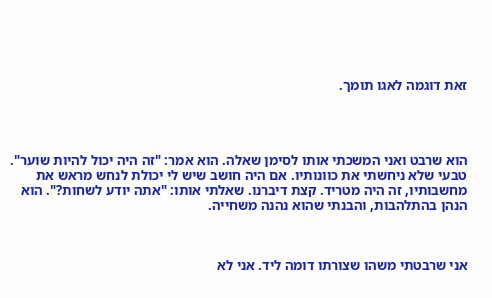זאת דוגמה לאגו תומך.




הוא שרבט ואני המשכתי אותו לסימן שאלה. הוא אמר: "זה היה יכול להיות שוער". טבעי שלא ניחשתי את כוונותיו. אם היה חושב שיש לי יכולת לנחש מראש את מחשבותיו, זה היה מטריד. קצת דיברנו. שאלתי אותו: "אתה יודע לשחות?". הוא הנהן בהתלהבות, והבנתי שהוא נהנה משחייה.



אני שרבטתי משהו שצורתו דומה ליד. אני לא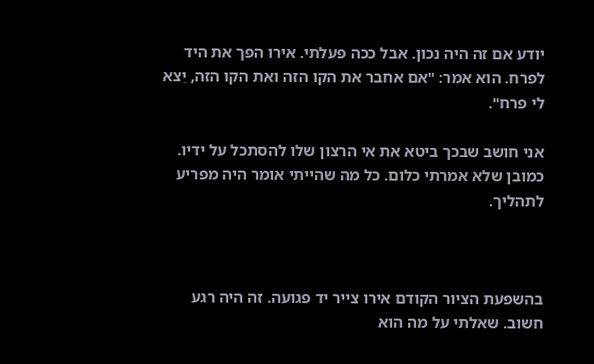יודע אם זה היה נכון. אבל ככה פעלתי. אירו הפך את היד לפרח. הוא אמר: "אם אחבר את הקו הזה ואת הקו הזה, יֵצא לי פרח".

אני חושב שבכך ביטא את אי הרצון שלו להסתכל על ידיו. כמובן שלא אמרתי כלום. כל מה שהייתי אומר היה מפריע לתהליך.



בהשפעת הציור הקודם אירו צייר יד פגועה. זה היה רגע חשוב. שאלתי על מה הוא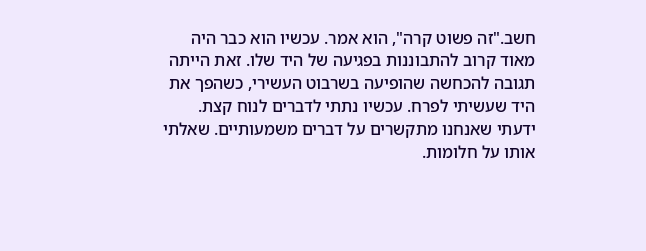חשב."זה פשוט קרה", הוא אמר. עכשיו הוא כבר היה מאוד קרוב להתבוננות בפגיעה של היד שלו. זאת הייתה תגובה להכחשה שהופיעה בשרבוט העשירי, כשהפך את היד שעשיתי לפרח. עכשיו נתתי לדברים לנוח קצת. ידעתי שאנחנו מתקשרים על דברים משמעותיים. שאלתי אותו על חלומות.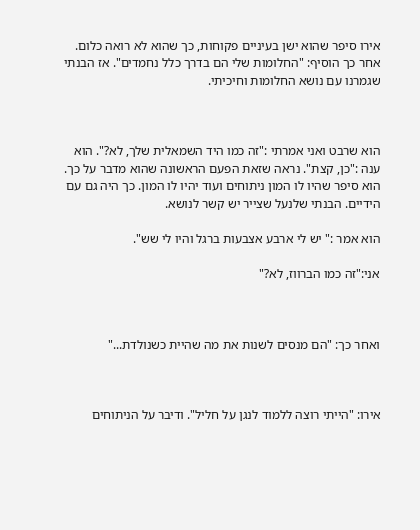אירו סיפר שהוא ישן בעיניים פקוחות, כך שהוא לא רואה כלום. אחר כך הוסיף: "החלומות שלי הם בדרך כלל נחמדים". אז הבנתי שגמרנו עם נושא החלומות וחיכיתי.



הוא שרבט ואני אמרתי :"זה כמו היד השמאלית שלך, לא?". הוא ענה :"כן, קצת". נראה שזאת הפעם הראשונה שהוא מדבר על כך. הוא סיפר שהיו לו המון ניתוחים ועוד יהיו לו המון. כך היה גם עם הידיים. הבנתי שלנעל שצייר יש קשר לנושא.

הוא אמר :" יש לי ארבע אצבעות ברגל והיו לי שש".

אני:"זה כמו הברווז, לא?"



ואחר כך: "הם מנסים לשנות את מה שהיית כשנולדת..."



אירו: "הייתי רוצה ללמוד לנגן על חליל". ודיבר על הניתוחים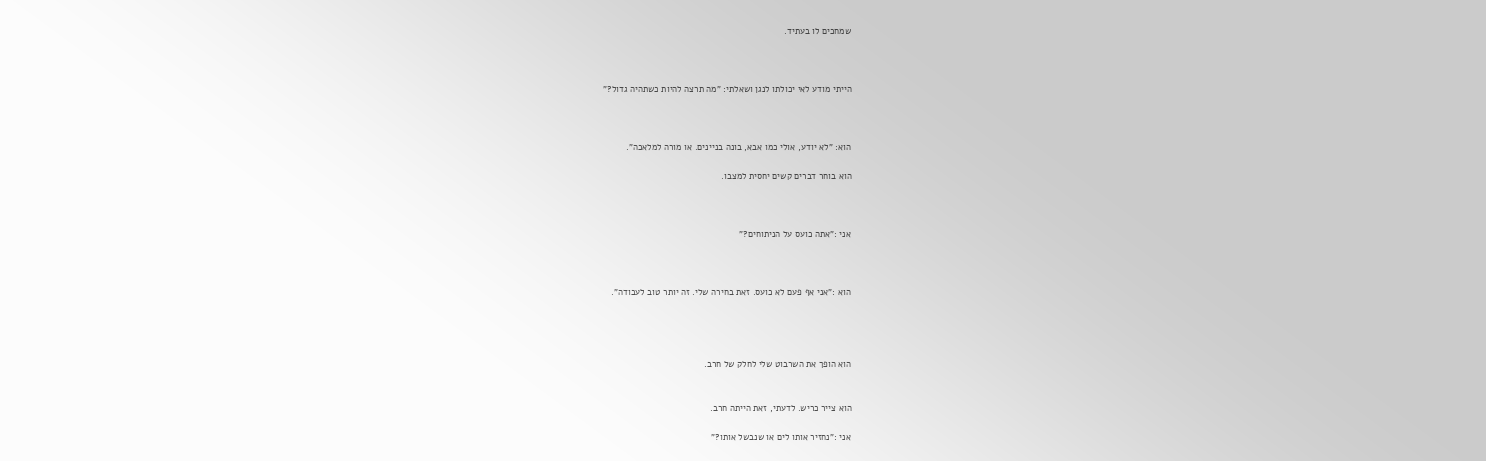שמחכים לו בעתיד.



הייתי מודע לאי יכולתו לנגן ושאלתי: "מה תרצה להיות כשתהיה גדול?"



הוא: "לא יודע, אולי כמו אבא, בונה בניינים. או מורה למלאכה".

הוא בוחר דברים קשים יחסית למצבו.



אני :"אתה כועס על הניתוחים?"



הוא :"אני אף פעם לא כועס. זאת בחירה שלי. זה יותר טוב לעבודה".




הוא הופך את השרבוט שלי לחלק של חרב.


הוא צייר כריש. לדעתי, זאת הייתה חרב.

אני :"נחזיר אותו לים או שנבשל אותו?"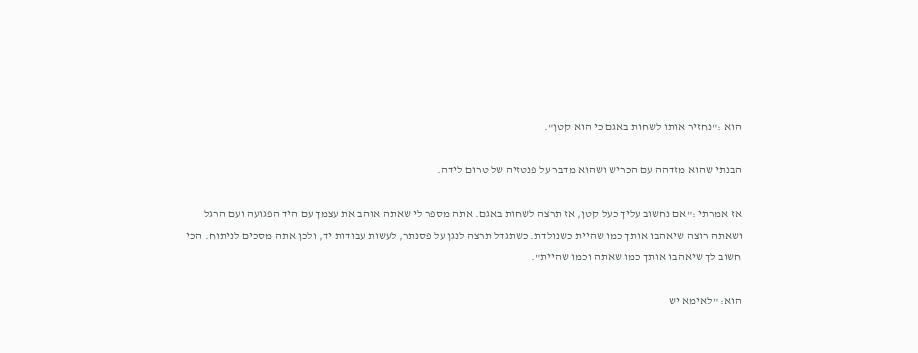הוא :"נחזיר אותו לשחות באגם כי הוא קטן".

הבנתי שהוא מזדהה עם הכריש ושהוא מדבר על פנטזיה של טרום לידה.

אז אמרתי :"אם נחשוב עליך כעל קטן, אז תרצה לשחות באגם. אתה מספר לי שאתה אוהב את עצמך עם היד הפגועה ועם הרגל ושאתה רוצה שיאהבו אותך כמו שהיית כשנולדת. כשתגדל תרצה לנגן על פסנתר, לעשות עבודות יד, ולכן אתה מסכים לניתוח. הכי חשוב לך שיאהבו אותך כמו שאתה וכמו שהיית".

הוא: "לאימא יש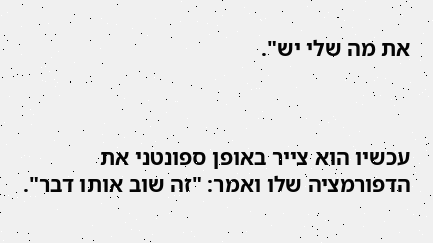את מה שלי יש".



עכשיו הוא צייר באופן ספונטני את הדפורמציה שלו ואמר: "זה שוב אותו דבר".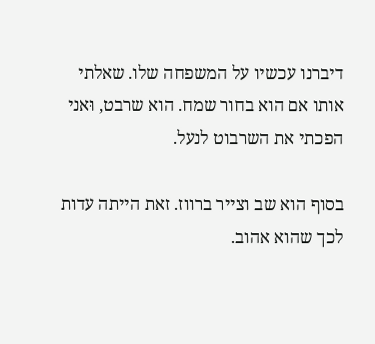דיברנו עכשיו על המשפחה שלו. שאלתי אותו אם הוא בחור שמח. הוא שרבט, וּאני הפכתי את השרבוט לנעל.

בסוף הוא שב וצייר ברווז. זאת הייתה עדות לכך שהוא אהוב.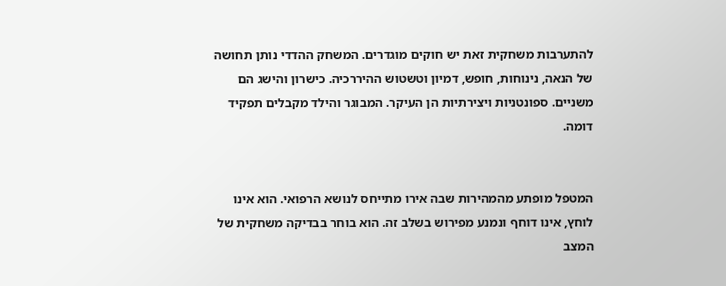להתערבות משחקית זאת יש חוקים מוגדרים. המשחק ההדדי נותן תחושה של הנאה, נינוחות, חופש, דמיון וטשטוש ההיררכיה. כישרון והישג הם משניים. ספונטניות ויצירתיות הן העיקר. המבוגר והילד מקבלים תפקיד דומה.


המטפל מופתע מהמהירות שבה אירו מתייחס לנושא הרפואי. הוא אינו לוחץ, אינו דוחף ונמנע מפירוש בשלב זה. הוא בוחר בבדיקה משחקית של המצב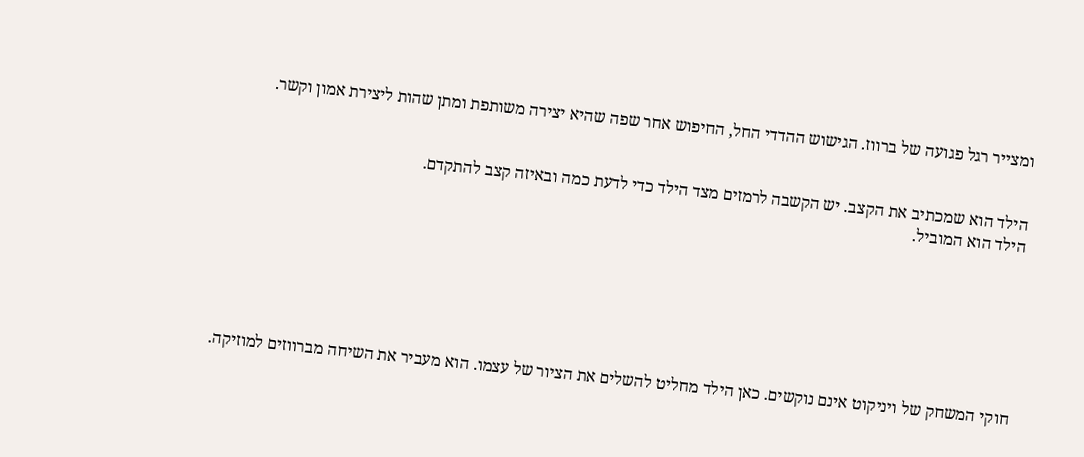ומצייר רגל פגועה של ברווז. הגישוש ההדדי החל, החיפוש אחר שפה שהיא יצירה משותפת ומתן שהות ליצירת אמון וקשר.


הילד הוא שמכתיב את הקצב. יש הקשבה לרמזים מצד הילד כדי לדעת כמה ובאיזה קצב להתקדם.
הילד הוא המוביל.







חוקי המשחק של ויניקוט אינם נוקשים. כאן הילד מחליט להשלים את הציור של עצמו. הוא מעביר את השיחה מברווזים למוזיקה.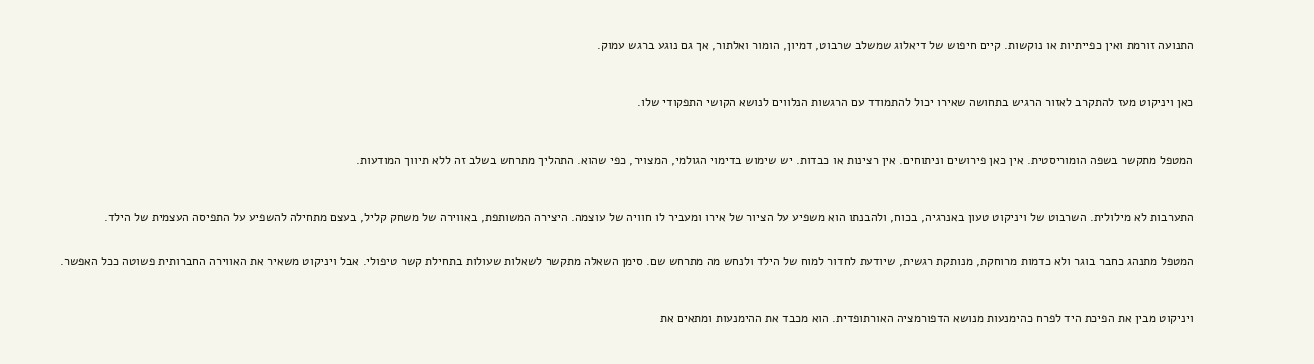התנועה זורמת ואין כפייתיות או נוקשות. קיים חיפוש של דיאלוג שמשלב שרבוט, דמיון, הומור ואלתור, אך גם נוגע ברגש עמוק.



כאן ויניקוט מעז להתקרב לאזור הרגיש בתחושה שאירו יכול להתמודד עם הרגשות הנלווים לנושא הקושי התפקודי שלו.



המטפל מתקשר בשפה הומוריסטית. אין כאן פירושים וניתוחים. אין רצינות או כבדות. יש שימוש בדימוי הגולמי, המצויר, כפי שהוא. התהליך מתרחש בשלב זה ללא תיווך המודעות.



התערבות לא מילולית. השרבוט של ויניקוט טעון באנרגיה, בכוח, ולהבנתו הוא משפיע על הציור של אירו ומעביר לו חוויה של עוצמה. היצירה המשותפת, באווירה של משחק קליל, בעצם מתחילה להשפיע על התפיסה העצמית של הילד.


המטפל מתנהג כחבר בוגר ולא כדמות מרוחקת, מנותקת רגשית, שיודעת לחדור למוח של הילד ולנחש מה מתרחש שם. סימן השאלה מתקשר לשאלות שעולות בתחילת קשר טיפולי. אבל ויניקוט משאיר את האווירה החברותית פשוטה ככל האפשר.



ויניקוט מבין את הפיכת היד לפרח כהימנעות מנושא הדפורמציה האורתופדית. הוא מכבד את ההימנעות ומתאים את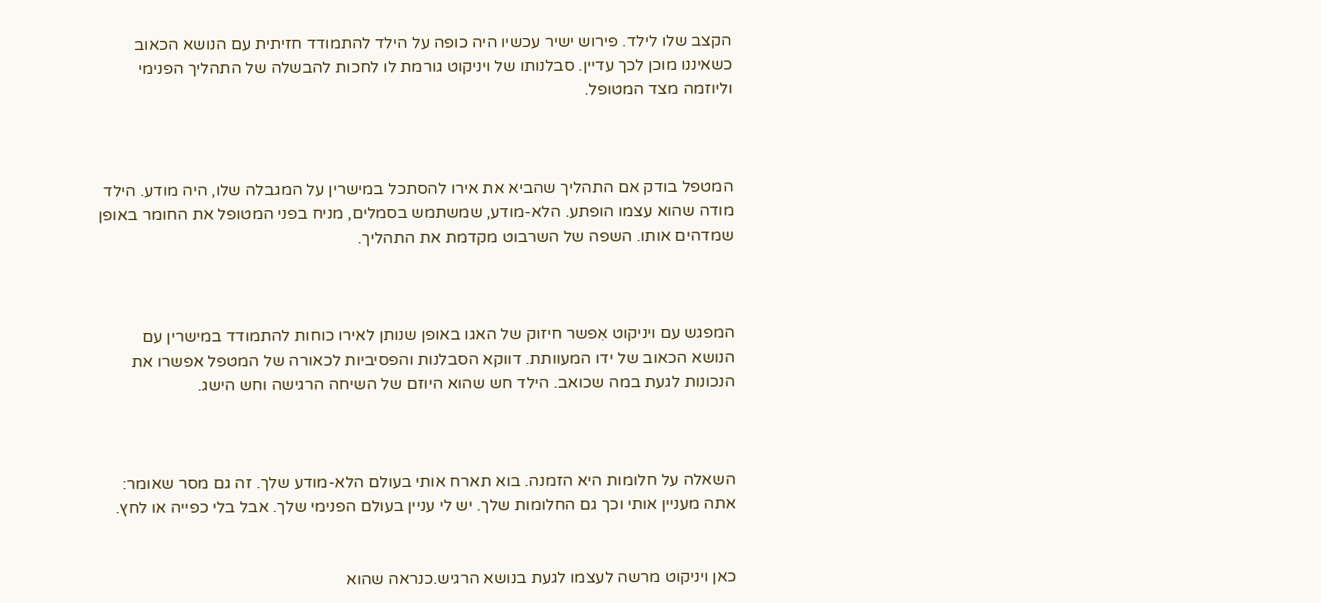הקצב שלו לילד. פירוש ישיר עכשיו היה כופה על הילד להתמודד חזיתית עם הנושא הכאוב כשאיננו מוכן לכך עדיין. סבלנותו של ויניקוט גורמת לו לחכות להבשלה של התהליך הפנימי וליוזמה מצד המטופל.



המטפל בודק אם התהליך שהביא את אירו להסתכל במישרין על המגבלה שלו, היה מודע. הילד מודה שהוא עצמו הופתע. הלא-מודע, שמשתמש בסמלים, מניח בפני המטופל את החומר באופן שמדהים אותו. השפה של השרבוט מקדמת את התהליך.



המפגש עם ויניקוט אִפשר חיזוק של האגו באופן שנותן לאירו כוחות להתמודד במישרין עם הנושא הכאוב של ידו המעוותת. דווקא הסבלנות והפסיביות לכאורה של המטפל אפשרו את הנכונות לגעת במה שכואב. הילד חש שהוא היוזם של השיחה הרגישה וחש הישג.



השאלה על חלומות היא הזמנה. בוא תארח אותי בעולם הלא-מודע שלך. זה גם מסר שאומר: אתה מעניין אותי וכך גם החלומות שלך. יש לי עניין בעולם הפנימי שלך. אבל בלי כפייה או לחץ.


כאן ויניקוט מרשה לעצמו לגעת בנושא הרגיש.כנראה שהוא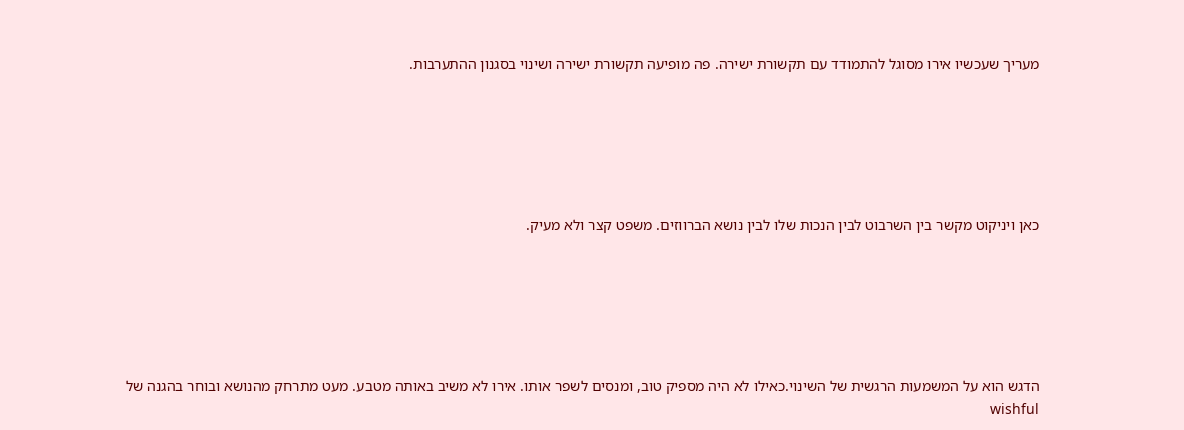מעריך שעכשיו אירו מסוגל להתמודד עם תקשורת ישירה. פה מופיעה תקשורת ישירה ושינוי בסגנון ההתערבות.






כאן ויניקוט מקשר בין השרבוט לבין הנכות שלו לבין נושא הברווזים. משפט קצר ולא מעיק.






הדגש הוא על המשמעות הרגשית של השינוי.כאילו לא היה מספיק טוב, ומנסים לשפר אותו. אירו לא משיב באותה מטבע. מעט מתרחק מהנושא ובוחר בהגנה של wishful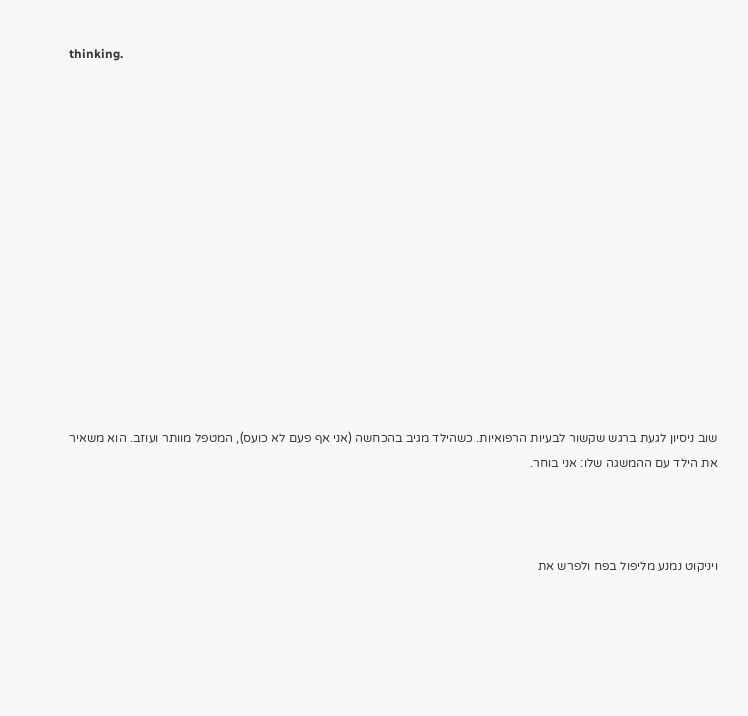thinking.














שוב ניסיון לגעת ברגש שקשור לבעיות הרפואיות. כשהילד מגיב בהכחשה (אני אף פעם לא כועס), המטפל מוותר ועוזב. הוא משאיר את הילד עם ההמשגה שלו: אני בוחר.



ויניקוט נמנע מליפול בפח ולפרש את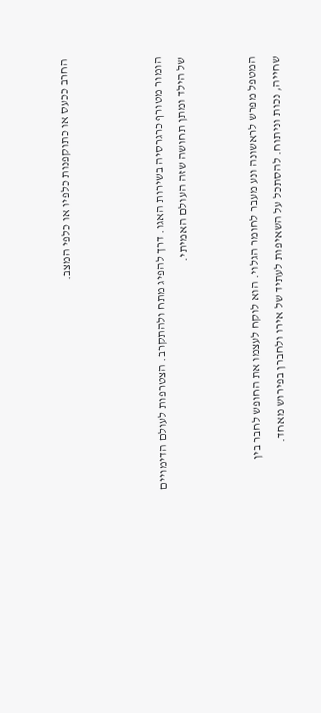החרב ככעס או כתוקפנות כלפיו או כלפי המצב.



הומור מטורף כרגרסיה בשירות האגו. דרך להפיג מתח ולהתקרב. הצטרפות לעולם הדימויים של הילד ומתן תחושה שזה העולם האמיתי.


המטפל מפרש לראשונה ונע מעבר לחומר הגלוי. הוא לוקח לעצמו את החופש לחבר בין שחייה, נכות וניתוח. להסתכל על השאיפות לעתיד של אירו ולחברן בפירוש מאחד.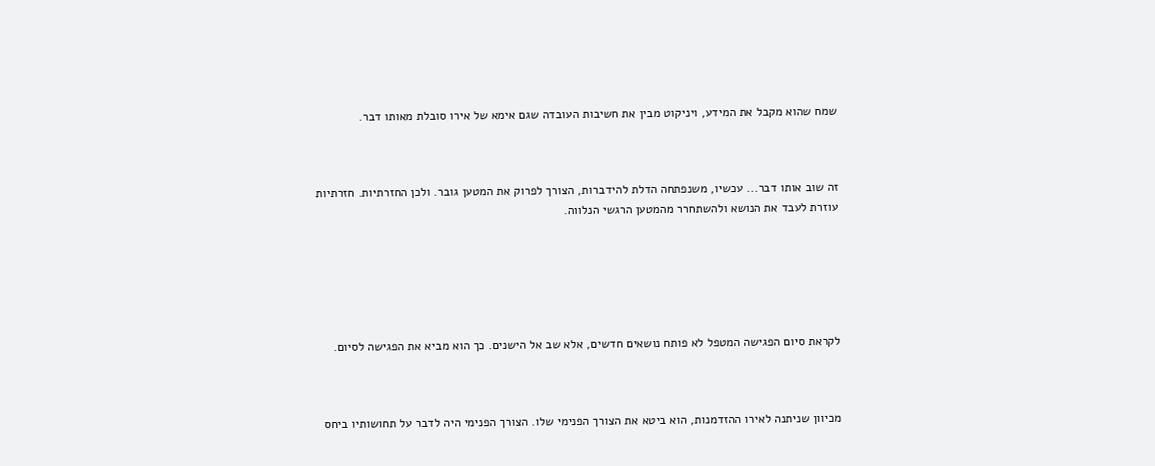שמח שהוא מקבל את המידע, ויניקוט מבין את חשיבות העובדה שגם אימא של אירו סובלת מאותו דבר.



זה שוב אותו דבר... עכשיו, משנפתחה הדלת להידברות, הצורך לפרוק את המטען גובר. ולכן החזרתיות. חזרתיות עוזרת לעבד את הנושא ולהשתחרר מהמטען הרגשי הנלווה.






לקראת סיום הפגישה המטפל לא פותח נושאים חדשים, אלא שב אל הישנים. כך הוא מביא את הפגישה לסיום.



מכיוון שניתנה לאירו ההזדמנות, הוא ביטא את הצורך הפנימי שלו. הצורך הפנימי היה לדבר על תחושותיו ביחס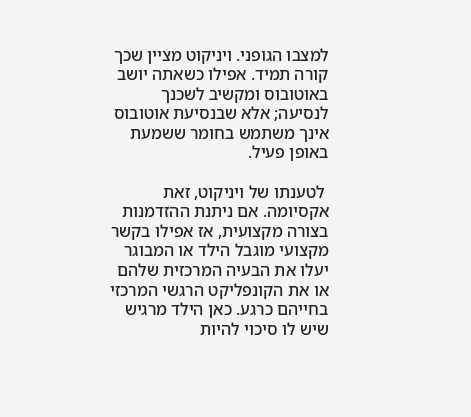למצבו הגופני. ויניקוט מציין שכך קורה תמיד. אפילו כשאתה יושב באוטובוס ומקשיב לשכנך לנסיעה; אלא שבנסיעת אוטובוס אינך משתמש בחומר ששמעת באופן פעיל.

 לטענתו של ויניקוט, זאת אקסיומה. אם ניתנת ההזדמנות בצורה מקצועית, אז אפילו בקשר מקצועי מוגבל הילד או המבוגר יעלו את הבעיה המרכזית שלהם או את הקונפליקט הרגשי המרכזי בחייהם כרגע. כאן הילד מרגיש שיש לו סיכוי להיות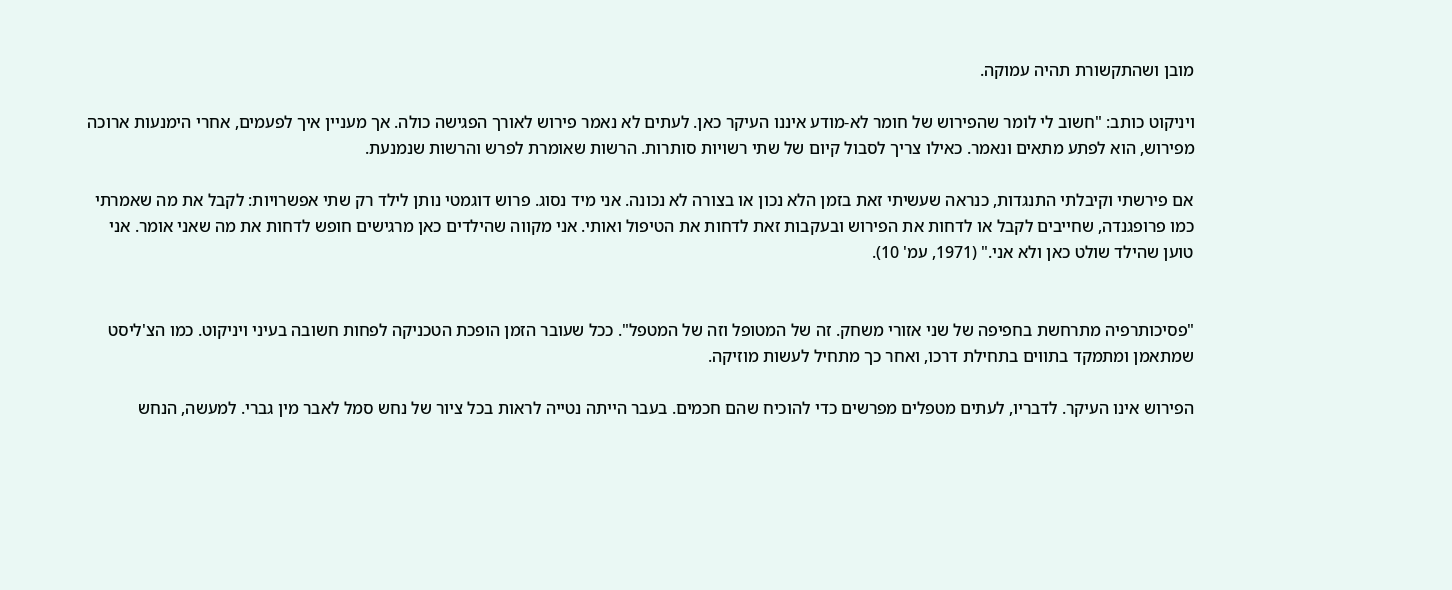מובן ושהתקשורת תהיה עמוקה.

ויניקוט כותב: "חשוב לי לומר שהפירוש של חומר לא-מודע איננו העיקר כאן. לעתים לא נאמר פירוש לאורך הפגישה כולה. אך מעניין איך לפעמים, אחרי הימנעות ארוכה מפירוש, הוא לפתע מתאים ונאמר. כאילו צריך לסבול קיום של שתי רשויות סותרות. הרשות שאומרת לפרש והרשות שנמנעת.

אם פירשתי וקיבלתי התנגדות, כנראה שעשיתי זאת בזמן הלא נכון או בצורה לא נכונה. אני מיד נסוג. פרוש דוגמטי נותן לילד רק שתי אפשרויות: לקבל את מה שאמרתי כמו פרופגנדה, שחייבים לקבל או לדחות את הפירוש ובעקבות זאת לדחות את הטיפול ואותי. אני מקווה שהילדים כאן מרגישים חופש לדחות את מה שאני אומר. אני טוען שהילד שולט כאן ולא אני." (1971, עמ' 10).


"פסיכותרפיה מתרחשת בחפיפה של שני אזורי משחק. זה של המטופל וזה של המטפל". ככל שעובר הזמן הופכת הטכניקה לפחות חשובה בעיני ויניקוט. כמו הצ'ליסט שמתאמן ומתמקד בתווים בתחילת דרכו, ואחר כך מתחיל לעשות מוזיקה.

הפירוש אינו העיקר. לדבריו, לעתים מטפלים מפרשים כדי להוכיח שהם חכמים. בעבר הייתה נטייה לראות בכל ציור של נחש סמל לאבר מין גברי. למעשה, הנחש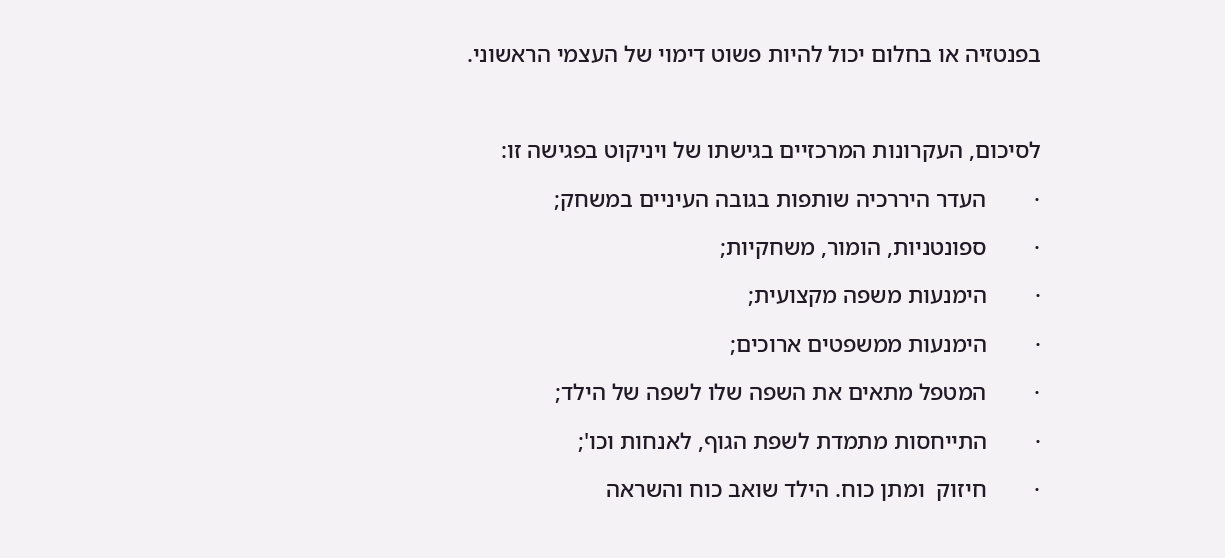בפנטזיה או בחלום יכול להיות פשוט דימוי של העצמי הראשוני.



לסיכום, העקרונות המרכזיים בגישתו של ויניקוט בפגישה זו:

·        העדר היררכיה שותפות בגובה העיניים במשחק;

·        ספונטניות, הומור, משחקיות;

·        הימנעות משפה מקצועית;

·        הימנעות ממשפטים ארוכים;

·        המטפל מתאים את השפה שלו לשפה של הילד;

·        התייחסות מתמדת לשפת הגוף, לאנחות וכו';

·        חיזוק  ומתן כוח. הילד שואב כוח והשראה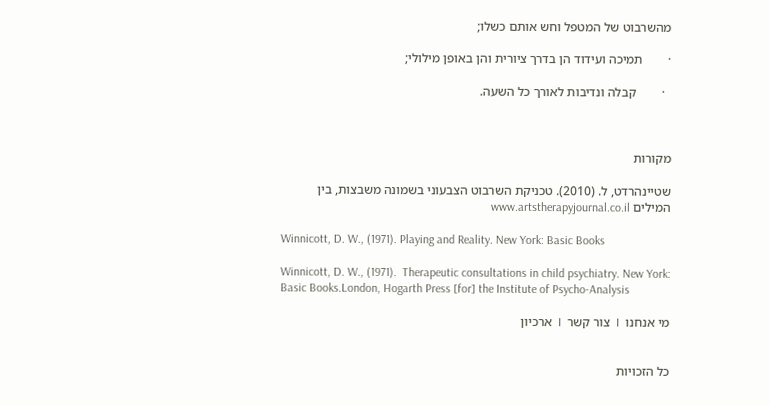מהשרבוט של המטפל וחש אותם כשלו;

·        תמיכה ועידוד הן בדרך ציורית והן באופן מילולי;

  ·        קבלה ונדיבות לאורך כל השעה.



מקורות

שטיינהרדט, ל. (2010). טכניקת השרבוט הצבעוני בשמונה משבצות, בין המילים www.artstherapyjournal.co.il

Winnicott, D. W., (1971). Playing and Reality. New York: Basic Books

Winnicott, D. W., (1971).  Therapeutic consultations in child psychiatry. New York: Basic Books.London, Hogarth Press [for] the Institute of Psycho-Analysis

מי אנחנו  I  צור קשר  I  ארכיון


כל הזכויות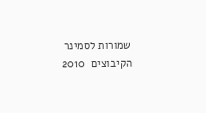שמורות לסמינר הקיבוצים  2010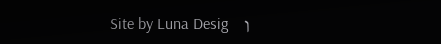ן     Site by Luna Desig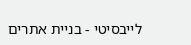לייבסיטי - בניית אתרים